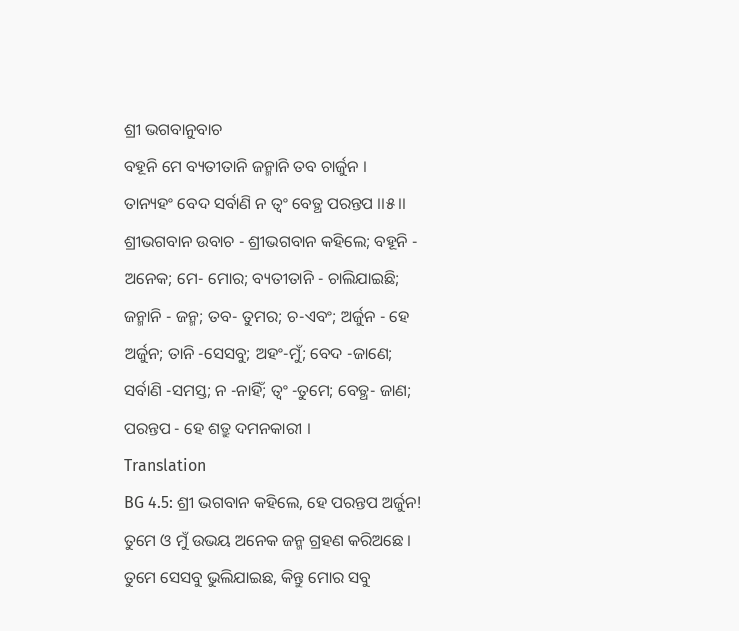ଶ୍ରୀ ଭଗବାନୁବାଚ
ବହୂନି ମେ ବ୍ୟତୀତାନି ଜନ୍ମାନି ତବ ଚାର୍ଜୁନ ।
ତାନ୍ୟହଂ ବେଦ ସର୍ବାଣି ନ ତ୍ୱଂ ବେତ୍ଥ ପରନ୍ତପ ।।୫।।
ଶ୍ରୀଭଗବାନ ଉବାଚ - ଶ୍ରୀଭଗବାନ କହିଲେ; ବହୂନି - ଅନେକ; ମେ- ମୋର; ବ୍ୟତୀତାନି - ଚାଲିଯାଇଛି; ଜନ୍ମାନି - ଜନ୍ମ; ତବ- ତୁମର; ଚ-ଏବଂ; ଅର୍ଜୁନ - ହେ ଅର୍ଜୁନ; ତାନି -ସେସବୁ; ଅହଂ-ମୁଁ; ବେଦ -ଜାଣେ; ସର୍ବାଣି -ସମସ୍ତ; ନ -ନାହିଁ; ତ୍ୱଂ -ତୁମେ; ବେତ୍ଥ- ଜାଣ; ପରନ୍ତପ - ହେ ଶତ୍ରୁ ଦମନକାରୀ ।
Translation
BG 4.5: ଶ୍ରୀ ଭଗବାନ କହିଲେ, ହେ ପରନ୍ତପ ଅର୍ଜୁନ! ତୁମେ ଓ ମୁଁ ଉଭୟ ଅନେକ ଜନ୍ମ ଗ୍ରହଣ କରିଅଛେ । ତୁମେ ସେସବୁ ଭୁଲିଯାଇଛ, କିନ୍ତୁ ମୋର ସବୁ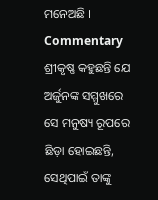ମନେଅଛି ।
Commentary
ଶ୍ରୀକୃଷ୍ଣ କହୁଛନ୍ତି ଯେ ଅର୍ଜୁନଙ୍କ ସମ୍ମୁଖରେ ସେ ମନୁଷ୍ୟ ରୂପରେ ଛିଡ଼ା ହୋଇଛନ୍ତି, ସେଥିପାଇଁ ତାଙ୍କୁ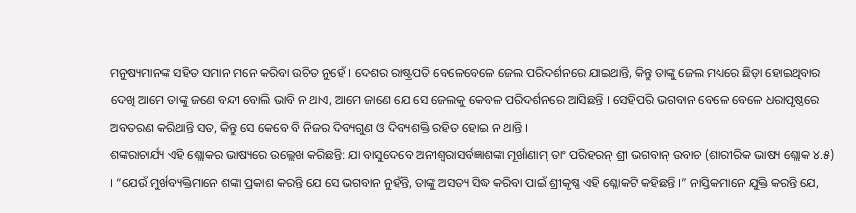ମନୁଷ୍ୟମାନଙ୍କ ସହିତ ସମାନ ମନେ କରିବା ଉଚିତ ନୁହେଁ । ଦେଶର ରାଷ୍ଟ୍ରପତି ବେଳେବେଳେ ଜେଲ ପରିଦର୍ଶନରେ ଯାଇଥାନ୍ତି, କିନ୍ତୁ ତାଙ୍କୁ ଜେଲ ମଧ୍ୟରେ ଛିଡ଼ା ହୋଇଥିବାର ଦେଖି ଆମେ ତାଙ୍କୁ ଜଣେ ବନ୍ଦୀ ବୋଲି ଭାବି ନ ଥାଏ, ଆମେ ଜାଣେ ଯେ ସେ ଜେଲକୁ କେବଳ ପରିଦର୍ଶନରେ ଆସିଛନ୍ତି । ସେହିପରି ଭଗବାନ ବେଳେ ବେଳେ ଧରାପୃଷ୍ଠରେ ଅବତରଣ କରିଥାନ୍ତି ସତ, କିନ୍ତୁ ସେ କେବେ ବି ନିଜର ଦିବ୍ୟଗୁଣ ଓ ଦିବ୍ୟଶକ୍ତି ରହିତ ହୋଇ ନ ଥାନ୍ତି ।
ଶଙ୍କରାଚାର୍ଯ୍ୟ ଏହି ଶ୍ଲୋକର ଭାଷ୍ୟରେ ଉଲ୍ଲେଖ କରିଛନ୍ତି: ଯା ବାସୁଦେବେ ଅନୀଶ୍ୱରାସର୍ବଜ୍ଞାଶଙ୍କା ମୂର୍ଖାଣାମ୍ ତାଂ ପରିହରନ୍ ଶ୍ରୀ ଭଗବାନ୍ ଉବାଚ (ଶାରୀରିକ ଭାଷ୍ୟ ଶ୍ଲୋକ ୪.୫) । “ଯେଉଁ ମୁର୍ଖବ୍ୟକ୍ତିମାନେ ଶଙ୍କା ପ୍ରକାଶ କରନ୍ତି ଯେ ସେ ଭଗବାନ ନୁହଁନ୍ତି, ତାଙ୍କୁ ଅସତ୍ୟ ସିଦ୍ଧ କରିବା ପାଇଁ ଶ୍ରୀକୃଷ୍ଣ ଏହି ଶ୍ଳୋକଟି କହିଛନ୍ତି ।” ନାସ୍ତିକମାନେ ଯୁକ୍ତି କରନ୍ତି ଯେ,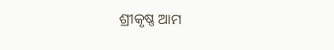ଶ୍ରୀକୃଷ୍ଣ ଆମ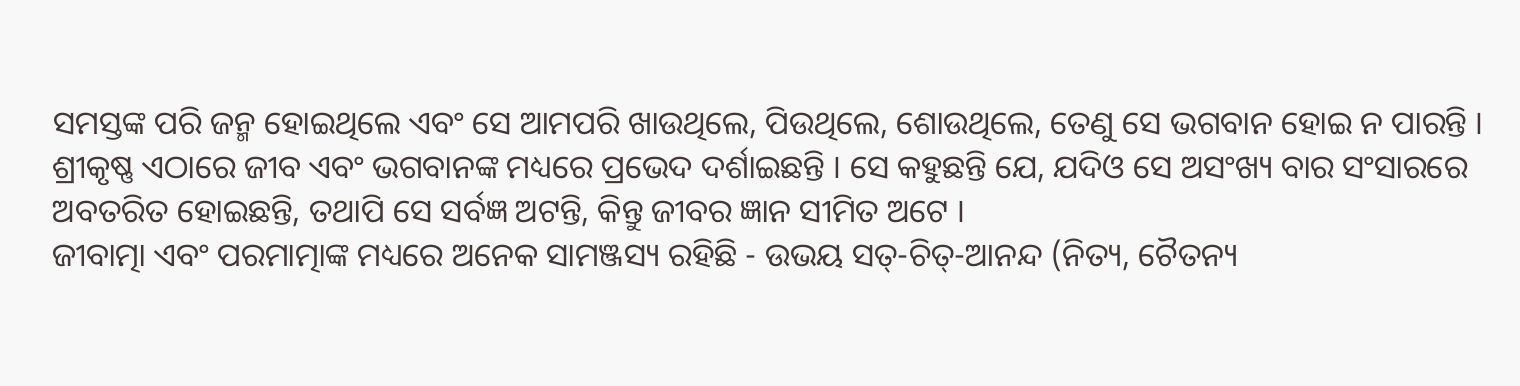ସମସ୍ତଙ୍କ ପରି ଜନ୍ମ ହୋଇଥିଲେ ଏବଂ ସେ ଆମପରି ଖାଉଥିଲେ, ପିଉଥିଲେ, ଶୋଉଥିଲେ, ତେଣୁ ସେ ଭଗବାନ ହୋଇ ନ ପାରନ୍ତି । ଶ୍ରୀକୃଷ୍ଣ ଏଠାରେ ଜୀବ ଏବଂ ଭଗବାନଙ୍କ ମଧ୍ୟରେ ପ୍ରଭେଦ ଦର୍ଶାଇଛନ୍ତି । ସେ କହୁଛନ୍ତି ଯେ, ଯଦିଓ ସେ ଅସଂଖ୍ୟ ବାର ସଂସାରରେ ଅବତରିତ ହୋଇଛନ୍ତି, ତଥାପି ସେ ସର୍ବଜ୍ଞ ଅଟନ୍ତି, କିନ୍ତୁ ଜୀବର ଜ୍ଞାନ ସୀମିତ ଅଟେ ।
ଜୀବାତ୍ମା ଏବଂ ପରମାତ୍ମାଙ୍କ ମଧ୍ୟରେ ଅନେକ ସାମଞ୍ଜସ୍ୟ ରହିଛି - ଉଭୟ ସତ୍-ଚିତ୍-ଆନନ୍ଦ (ନିତ୍ୟ, ଚୈତନ୍ୟ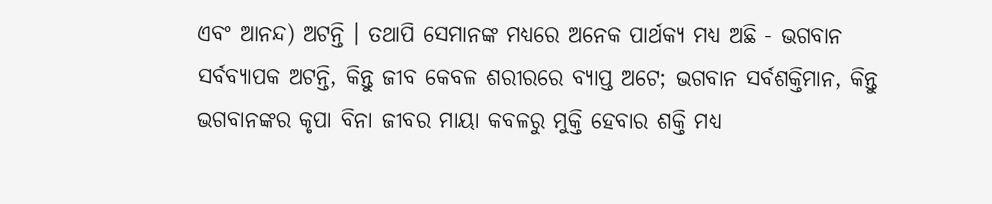ଏବଂ ଆନନ୍ଦ) ଅଟନ୍ତି । ତଥାପି ସେମାନଙ୍କ ମଧ୍ୟରେ ଅନେକ ପାର୍ଥକ୍ୟ ମଧ୍ୟ ଅଛି - ଭଗବାନ ସର୍ବବ୍ୟାପକ ଅଟନ୍ତି, କିନ୍ତୁ ଜୀବ କେବଳ ଶରୀରରେ ବ୍ୟାପ୍ତ ଅଟେ; ଭଗବାନ ସର୍ବଶକ୍ତିମାନ, କିନ୍ତୁ ଭଗବାନଙ୍କର କୃପା ବିନା ଜୀବର ମାୟା କବଳରୁ ମୁକ୍ତି ହେବାର ଶକ୍ତି ମଧ୍ୟ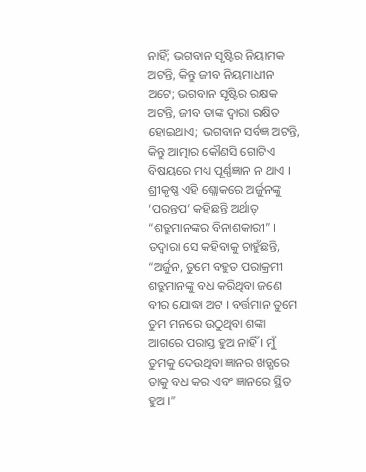ନାହିଁ; ଭଗବାନ ସୃଷ୍ଟିର ନିୟାମକ ଅଟନ୍ତି, କିନ୍ତୁ ଜୀବ ନିୟମାଧୀନ ଅଟେ; ଭଗବାନ ସୃଷ୍ଟିର ରକ୍ଷକ ଅଟନ୍ତି, ଜୀବ ତାଙ୍କ ଦ୍ୱାରା ରକ୍ଷିତ ହୋଇଥାଏ; ଭଗବାନ ସର୍ବଜ୍ଞ ଅଟନ୍ତି, କିନ୍ତୁ ଆତ୍ମାର କୌଣସି ଗୋଟିଏ ବିଷୟରେ ମଧ୍ୟ ପୂର୍ଣ୍ଣଜ୍ଞାନ ନ ଥାଏ ।
ଶ୍ରୀକୃଷ୍ଣ ଏହି ଶ୍ଲୋକରେ ଅର୍ଜୁନଙ୍କୁ ‘ପରନ୍ତପ’ କହିଛନ୍ତି ଅର୍ଥାତ୍ “ଶତ୍ରୁମାନଙ୍କର ବିନାଶକାରୀ” । ତଦ୍ୱାରା ସେ କହିବାକୁ ଚାହୁଁଛନ୍ତି, “ଅର୍ଜୁନ, ତୁମେ ବହୁତ ପରାକ୍ରମୀ ଶତ୍ରୁମାନଙ୍କୁ ବଧ କରିଥିବା ଜଣେ ବୀର ଯୋଦ୍ଧା ଅଟ । ବର୍ତ୍ତମାନ ତୁମେ ତୁମ ମନରେ ଉଠୁଥିବା ଶଙ୍କା ଆଗରେ ପରାସ୍ତ ହୁଅ ନାହିଁ । ମୁଁ ତୁମକୁ ଦେଉଥିବା ଜ୍ଞାନର ଖଡ଼୍ଗରେ ତାକୁ ବଧ କର ଏବଂ ଜ୍ଞାନରେ ସ୍ଥିତ ହୁଅ ।”